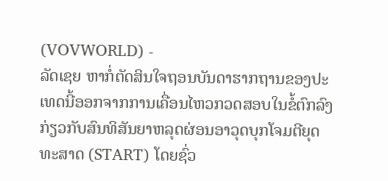(VOVWORLD) -
ລັດເຊຍ ຫາກໍ່ຕັດສິນໃຈຖອນບັນດາຮາກຖານຂອງປະເທດນີ້ອອກຈາກການເຄື່ອນໄຫວກວດສອບໃນຂໍ້ຕົກລົງກ່ຽວກັບສົນທິສັນຍາຫລຸດຜ່ອນອາວຸດບຸກໂຈມຕີຍຸດທະສາດ (START) ໂດຍຊົ່ວ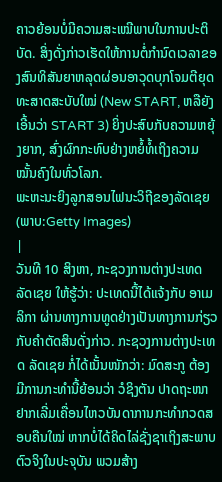ຄາວຍ້ອນບໍ່ມີຄວາມສະເໝີພາບໃນການປະຕິບັດ. ສິ່ງດັ່ງກ່າວເຮັດໃຫ້ການຕໍ່ກຳນົດເວລາຂອງສົນທິສັນຍາຫລຸດຜ່ອນອາວຸດບຸກໂຈມຕີຍຸດທະສາດສະບັບໃໝ່ (New START, ຫລືຍັງເອີ້ນວ່າ START 3) ຍິ່ງປະສົບກັບຄວາມຫຍຸ້ງຍາກ, ສົ່ງຜົກກະທົບຢ່າງຫຍໍ້ທໍ້ເຖິງຄວາມໝັ້ນຄົງໃນທົ່ວໂລກ.
ພະຫະນະຍິງລູກສອນໄຟນະວິຖີຂອງລັດເຊຍ (ພາບ:Getty Images)
|
ວັນທີ 10 ສິງຫາ, ກະຊວງການຕ່າງປະເທດ ລັດເຊຍ ໃຫ້ຮູ້ວ່າ: ປະເທດນີ້ໄດ້ແຈ້ງກັບ ອາເມລິກາ ຜ່ານທາງການທູດຢ່າງເປັນທາງການກ່ຽວກັບຄຳຕັດສິນດັ່ງກ່າວ. ກະຊວງການຕ່າງປະເທດ ລັດເຊຍ ກໍ່ໄດ້ເນັ້ນໜັກວ່າ: ມົດສະກູ ຕ້ອງມີການກະທຳນີ້ຍ້ອນວ່າ ວໍຊິງຕັນ ປາດຖະໜາຢາກເລີ່ມເຄື່ອນໄຫວບັນດາການກະທຳກວດສອບຄືນໃໝ່ ຫາກບໍ່ໄດ້ຄິດໄລ່ຊັ່ງຊາເຖິງສະພາບຕົວຈິງໃນປະຈຸບັນ ພວມສ້າງ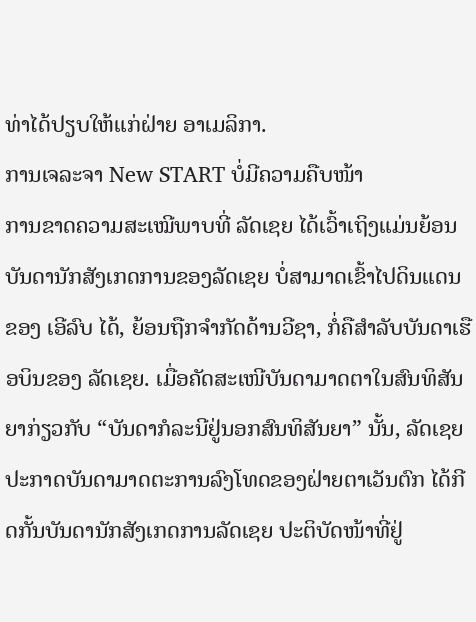ທ່າໄດ້ປຽບໃຫ້ແກ່ຝ່າຍ ອາເມລິກາ.
ການເຈລະຈາ New START ບໍ່ມີຄວາມຄືບໜ້າ
ການຂາດຄວາມສະເໝີພາບທີ່ ລັດເຊຍ ໄດ້ເວົ້າເຖິງແມ່ນຍ້ອນບັນດານັກສັງເກດການຂອງລັດເຊຍ ບໍ່ສາມາດເຂົ້າໄປດິນແດນຂອງ ເອີລົບ ໄດ້, ຍ້ອນຖືກຈຳກັດດ້ານວີຊາ, ກໍ່ຄືສຳລັບບັນດາເຮືອບິນຂອງ ລັດເຊຍ. ເມື່ອຄັດສະເໜີບັນດາມາດຕາໃນສົນທິສັນຍາກ່ຽວກັບ “ບັນດາກໍລະນີຢູ່ນອກສົນທິສັນຍາ” ນັ້ນ, ລັດເຊຍ ປະກາດບັນດາມາດຕະການລົງໂທດຂອງຝ່າຍຕາເວັນຕົກ ໄດ້ກີດກັ້ນບັນດານັກສັງເກດການລັດເຊຍ ປະຕິບັດໜ້າທີ່ຢູ່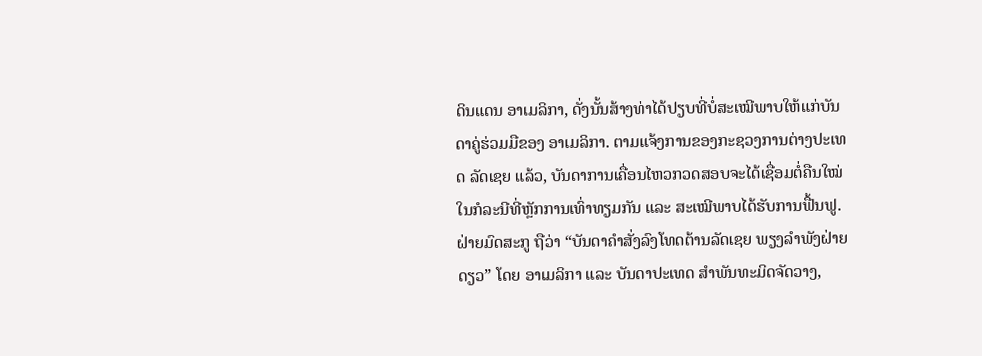ດິນແດນ ອາເມລິກາ, ດັ່ງນັ້ນສ້າງທ່າໄດ້ປຽບທີ່ບໍ່ສະເໝີພາບໃຫ້ແກ່ບັນດາຄູ່ຮ່ວມມືຂອງ ອາເມລິກາ. ຕາມແຈ້ງການຂອງກະຊວງການຕ່າງປະເທດ ລັດເຊຍ ແລ້ວ, ບັນດາການເຄື່ອນໄຫວກວດສອບຈະໄດ້ເຊື່ອມຕໍ່ຄືນໃໝ່ໃນກໍລະນີທີ່ຫຼັກການເທົ່າທຽມກັນ ແລະ ສະເໝີພາບໄດ້ຮັບການຟື້ນຟູ. ຝ່າຍມົດສະກູ ຖືວ່າ “ບັນດາຄຳສັ່ງລົງໂທດຕ້ານລັດເຊຍ ພຽງລຳພັງຝ່າຍດຽວ” ໂດຍ ອາເມລິກາ ແລະ ບັນດາປະເທດ ສຳພັນທະມິດຈັດວາງ,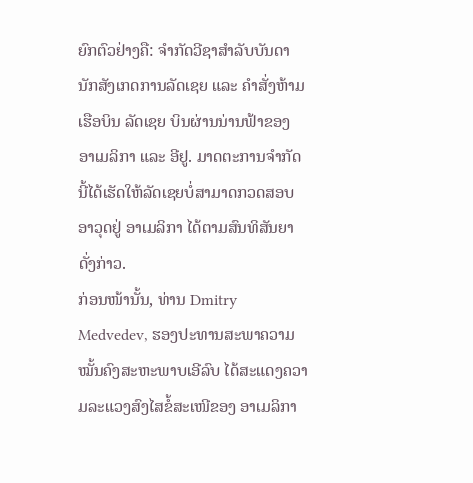ຍົກຕົວຢ່າງຄື: ຈຳກັດວີຊາສຳລັບບັນດານັກສັງເກດການລັດເຊຍ ແລະ ຄຳສັ່ງຫ້າມເຮືອບິນ ລັດເຊຍ ບິນຜ່ານນ່ານຟ້າຂອງ ອາເມລິກາ ແລະ ອີຢູ. ມາດຕະການຈຳກັດນີ້ໄດ້ເຮັດໃຫ້ລັດເຊຍບໍ່ສາມາດກວດສອບອາວຸດຢູ່ ອາເມລິກາ ໄດ້ຕາມສົນທິສັນຍາດັ່ງກ່າວ.
ກ່ອນໜ້ານັ້ນ, ທ່ານ Dmitry Medvedev, ຮອງປະທານສະພາຄວາມໝັ້ນຄົງສະຫະພາບເອີລົບ ໄດ້ສະແດງຄວາມລະແວງສົງໄສຂໍ້ສະເໜີຂອງ ອາເມລິກາ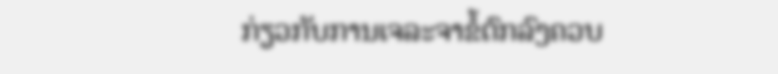ກ່ຽວກັບການເຈລະຈາຂໍ້ຕົກລົງຄວບ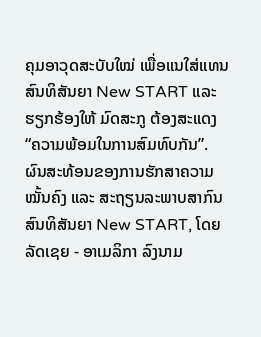ຄຸມອາວຸດສະບັບໃໝ່ ເພື່ອແນໃສ່ແທນສົນທິສັນຍາ New START ແລະ ຮຽກຮ້ອງໃຫ້ ມົດສະກູ ຕ້ອງສະແດງ “ຄວາມພ້ອມໃນການສົມທົບກັນ”.
ຜົນສະທ້ອນຂອງການຮັກສາຄວາມໝັ້ນຄົງ ແລະ ສະຖຽນລະພາບສາກົນ
ສົນທິສັນຍາ New START, ໂດຍ ລັດເຊຍ - ອາເມລິກາ ລົງນາມ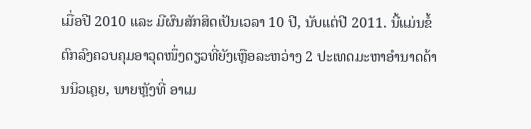ເມື່ອປີ 2010 ແລະ ມີຜົນສັກສິດເປັນເວລາ 10 ປີ, ນັບແຕ່ປີ 2011. ນີ້ແມ່ນຂໍ້ຕົກລົງຄວບຄຸມອາວຸດໜຶ່ງດຽວທີ່ຍັງເຫຼືອລະຫວ່າງ 2 ປະເທດມະຫາອຳນາດດ້ານນິວເຄຼຍ, ພາຍຫຼັງທີ່ ອາເມ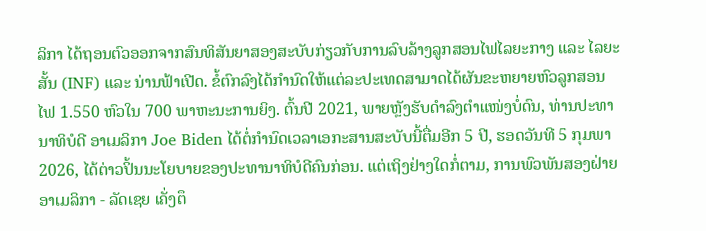ລິກາ ໄດ້ຖອນຕົວອອກຈາກສົນທິສັນຍາສອງສະບັບກ່ຽວກັບການລົບລ້າງລູກສອນໄຟໄລຍະກາງ ແລະ ໄລຍະສັ້ນ (INF) ແລະ ນ່ານຟ້າເປີດ. ຂໍ້ຕົກລົງໄດ້ກຳນົດໃຫ້ແຕ່ລະປະເທດສາມາດໄດ້ຜັນຂະຫຍາຍຫົວລູກສອນໄຟ 1.550 ຫົວໃນ 700 ພາຫະນະການຍິງ. ຕົ້ນປີ 2021, ພາຍຫຼັງຮັບດຳລົງຕຳແໜ່ງບໍ່ດົນ, ທ່ານປະທານາທິບໍດີ ອາເມລິກາ Joe Biden ໄດ້ຕໍ່ກຳນົດເວລາເອກະສານສະບັບນີ້ຕື່ມອີກ 5 ປີ, ຮອດວັນທີ 5 ກຸມພາ 2026, ໄດ້ຕ່າວປິ້ນນະໂຍບາຍຂອງປະທານາທິບໍດີຄົນກ່ອນ. ແຕ່ເຖິງຢ່າງໃດກໍ່ຕາມ, ການພົວພັນສອງຝ່າຍ ອາເມລິກາ - ລັດເຊຍ ເຄັ່ງຕຶ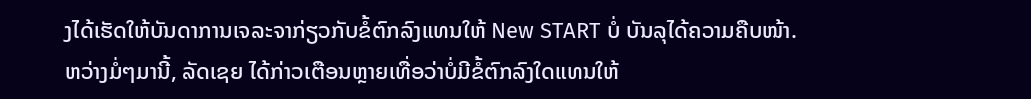ງໄດ້ເຮັດໃຫ້ບັນດາການເຈລະຈາກ່ຽວກັບຂໍ້ຕົກລົງແທນໃຫ້ New START ບໍ່ ບັນລຸໄດ້ຄວາມຄືບໜ້າ.
ຫວ່າງມໍ່ໆມານີ້, ລັດເຊຍ ໄດ້ກ່າວເຕືອນຫຼາຍເທື່ອວ່າບໍ່ມີຂໍ້ຕົກລົງໃດແທນໃຫ້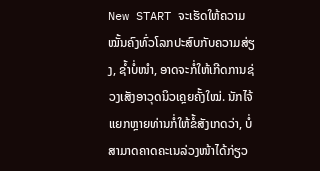New START ຈະເຮັດໃຫ້ຄວາມໝັ້ນຄົງທົ່ວໂລກປະສົບກັບຄວາມສ່ຽງ, ຊ້ຳບໍ່ໜຳ, ອາດຈະກໍ່ໃຫ້ເກີດການຊ່ວງເສັງອາວຸດນິວເຄຼຍຄັ້ງໃໝ່. ນັກໄຈ້ແຍກຫຼາຍທ່ານກໍ່ໃຫ້ຂໍ້ສັງເກດວ່າ, ບໍ່ສາມາດຄາດຄະເນລ່ວງໜ້າໄດ້ກ່ຽວ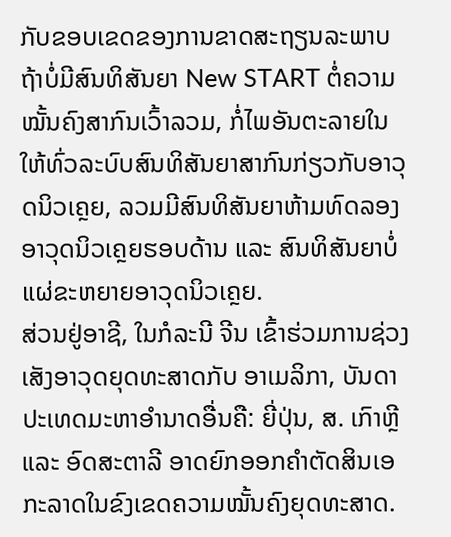ກັບຂອບເຂດຂອງການຂາດສະຖຽນລະພາບຖ້າບໍ່ມີສົນທິສັນຍາ New START ຕໍ່ຄວາມໝັ້ນຄົງສາກົນເວົ້າລວມ, ກໍ່ໄພອັນຕະລາຍໃນໃຫ້ທົ່ວລະບົບສົນທິສັນຍາສາກົນກ່ຽວກັບອາວຸດນິວເຄຼຍ, ລວມມີສົນທິສັນຍາຫ້າມທົດລອງອາວຸດນິວເຄຼຍຮອບດ້ານ ແລະ ສົນທິສັນຍາບໍ່ແຜ່ຂະຫຍາຍອາວຸດນິວເຄຼຍ.
ສ່ວນຢູ່ອາຊີ, ໃນກໍລະນີ ຈີນ ເຂົ້າຮ່ວມການຊ່ວງເສັງອາວຸດຍຸດທະສາດກັບ ອາເມລິກາ, ບັນດາປະເທດມະຫາອຳນາດອື່ນຄື: ຍີ່ປຸ່ນ, ສ. ເກົາຫຼີ ແລະ ອົດສະຕາລີ ອາດຍົກອອກຄຳຕັດສິນເອກະລາດໃນຂົງເຂດຄວາມໝັ້ນຄົງຍຸດທະສາດ.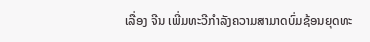ເລື່ອງ ຈີນ ເພີ່ມທະວີກຳລັງຄວາມສາມາດບົ່ມຊ້ອນຍຸດທະ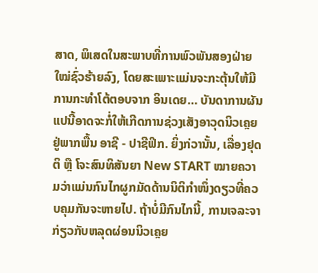ສາດ, ພິເສດໃນສະພາບທີ່ການພົວພັນສອງຝ່າຍໃໝ່ຊົ່ວຮ້າຍລົງ, ໂດຍສະເພາະແມ່ນຈະກະຕຸ້ນໃຫ້ມີການກະທຳໂຕ້ຕອບຈາກ ອິນເດຍ… ບັນດາການຜັນແປນີ້ອາດຈະກໍ່ໃຫ້ເກີດການຊ່ວງເສັງອາວຸດນິວເຄຼຍຢູ່ພາກພື້ນ ອາຊີ - ປາຊີຟິກ. ຍິ່ງກ່ວານັ້ນ, ເລື່ອງຢຸດຕິ ຫຼື ໂຈະສົນທິສັນຍາ New START ໝາຍຄວາມວ່າແມ່ນກົນໄກຜູກມັດດ້ານນິຕິກຳໜຶ່ງດຽວທີ່ຄວບຄຸມກັນຈະຫາຍໄປ. ຖ້າບໍ່ມີກົນໄກນີ້, ການເຈລະຈາກ່ຽວກັບຫລຸດຜ່ອນນິວເຄຼຍ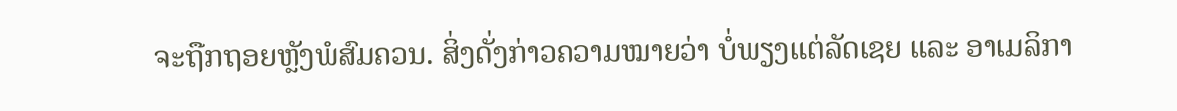ຈະຖືກຖອຍຫຼັງພໍສົມຄວນ. ສິ່ງດັ່ງກ່າວຄວາມໝາຍວ່າ ບໍ່ພຽງແຕ່ລັດເຊຍ ແລະ ອາເມລິກາ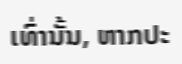ເທົ່ານັ້ນ, ຫາກປະ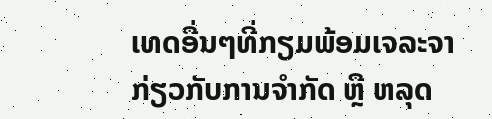ເທດອື່ນໆທີ່ກຽມພ້ອມເຈລະຈາກ່ຽວກັບການຈຳກັດ ຫຼື ຫລຸດ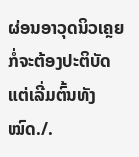ຜ່ອນອາວຸດນິວເຄຼຍ ກໍ່ຈະຕ້ອງປະຕິບັດແຕ່ເລີ່ມຕົ້ນທັງໝົດ./.